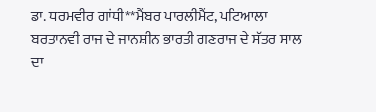ਡਾ. ਧਰਮਵੀਰ ਗਾਂਧੀ**ਮੈਂਬਰ ਪਾਰਲੀਮੈਂਟ, ਪਟਿਆਲਾ
ਬਰਤਾਨਵੀ ਰਾਜ ਦੇ ਜਾਨਸ਼ੀਨ ਭਾਰਤੀ ਗਣਰਾਜ ਦੇ ਸੱਤਰ ਸਾਲ ਦਾ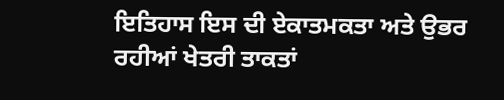ਇਤਿਹਾਸ ਇਸ ਦੀ ਏਕਾਤਮਕਤਾ ਅਤੇ ਉਭਰ ਰਹੀਆਂ ਖੇਤਰੀ ਤਾਕਤਾਂ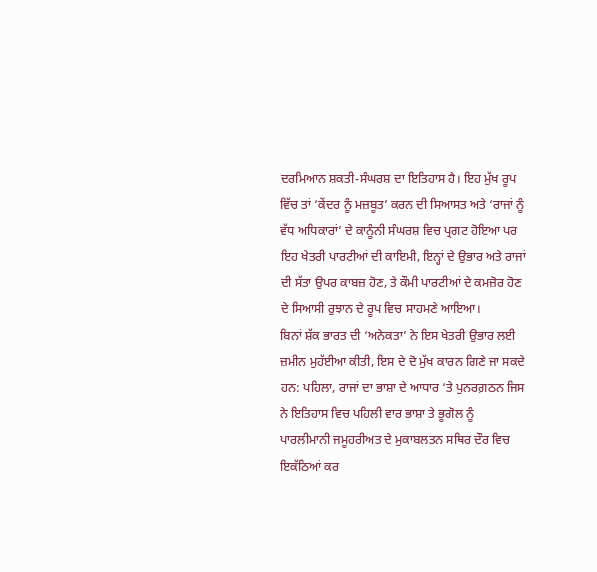ਦਰਮਿਆਨ ਸ਼ਕਤੀ-ਸੰਘਰਸ਼ ਦਾ ਇਤਿਹਾਸ ਹੈ। ਇਹ ਮੁੱਖ ਰੂਪ ਵਿੱਚ ਤਾਂ ‘ਕੇਂਦਰ ਨੂੰ ਮਜ਼ਬੂਤ’ ਕਰਨ ਦੀ ਸਿਆਸਤ ਅਤੇ ‘ਰਾਜਾਂ ਨੂੰ ਵੱਧ ਅਧਿਕਾਰਾਂ’ ਦੇ ਕਾਨੂੰਨੀ ਸੰਘਰਸ਼ ਵਿਚ ਪ੍ਰਗਟ ਹੋਇਆ ਪਰ ਇਹ ਖੇਤਰੀ ਪਾਰਟੀਆਂ ਦੀ ਕਾਇਮੀ, ਇਨ੍ਹਾਂ ਦੇ ਉਭਾਰ ਅਤੇ ਰਾਜਾਂ ਦੀ ਸੱਤਾ ਉਪਰ ਕਾਬਜ਼ ਹੋਣ, ਤੇ ਕੌਮੀ ਪਾਰਟੀਆਂ ਦੇ ਕਮਜ਼ੋਰ ਹੋਣ ਦੇ ਸਿਆਸੀ ਰੁਝਾਨ ਦੇ ਰੂਪ ਵਿਚ ਸਾਹਮਣੇ ਆਇਆ।
ਬਿਨਾਂ ਸ਼ੱਕ ਭਾਰਤ ਦੀ ‘ਅਨੇਕਤਾ’ ਨੇ ਇਸ ਖੇਤਰੀ ਉਭਾਰ ਲਈ ਜ਼ਮੀਨ ਮੁਹੱਈਆ ਕੀਤੀ, ਇਸ ਦੇ ਦੋ ਮੁੱਖ ਕਾਰਨ ਗਿਣੇ ਜਾ ਸਕਦੇ ਹਨ: ਪਹਿਲਾ, ਰਾਜਾਂ ਦਾ ਭਾਸ਼ਾ ਦੇ ਆਧਾਰ ‘ਤੇ ਪੁਨਰਗ਼ਠਨ ਜਿਸ ਨੇ ਇਤਿਹਾਸ ਵਿਚ ਪਹਿਲੀ ਵਾਰ ਭਾਸ਼ਾ ਤੇ ਭੂਗੋਲ ਨੂੰ ਪਾਰਲੀਮਾਨੀ ਜਮੂਹਰੀਅਤ ਦੇ ਮੁਕਾਬਲਤਨ ਸਥਿਰ ਦੌਰ ਵਿਚ ਇਕੱਠਿਆਂ ਕਰ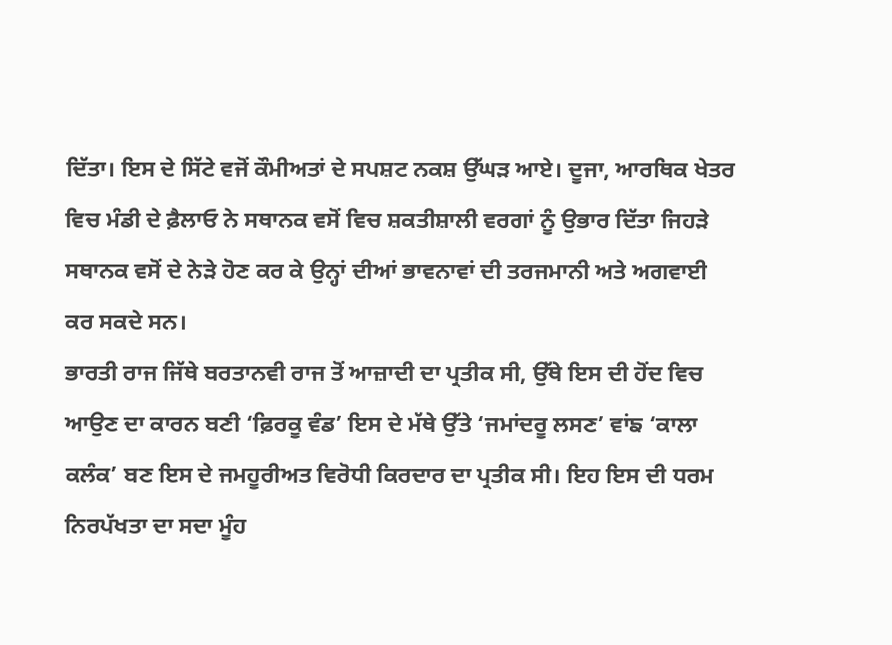ਦਿੱਤਾ। ਇਸ ਦੇ ਸਿੱਟੇ ਵਜੋਂ ਕੌਮੀਅਤਾਂ ਦੇ ਸਪਸ਼ਟ ਨਕਸ਼ ਉੱਘੜ ਆਏ। ਦੂਜਾ, ਆਰਥਿਕ ਖੇਤਰ ਵਿਚ ਮੰਡੀ ਦੇ ਫ਼ੈਲਾਓ ਨੇ ਸਥਾਨਕ ਵਸੋਂ ਵਿਚ ਸ਼ਕਤੀਸ਼ਾਲੀ ਵਰਗਾਂ ਨੂੰ ਉਭਾਰ ਦਿੱਤਾ ਜਿਹੜੇ ਸਥਾਨਕ ਵਸੋਂ ਦੇ ਨੇੜੇ ਹੋਣ ਕਰ ਕੇ ਉਨ੍ਹਾਂ ਦੀਆਂ ਭਾਵਨਾਵਾਂ ਦੀ ਤਰਜਮਾਨੀ ਅਤੇ ਅਗਵਾਈ ਕਰ ਸਕਦੇ ਸਨ।
ਭਾਰਤੀ ਰਾਜ ਜਿੱਥੇ ਬਰਤਾਨਵੀ ਰਾਜ ਤੋਂ ਆਜ਼ਾਦੀ ਦਾ ਪ੍ਰਤੀਕ ਸੀ, ਉੱਥੇ ਇਸ ਦੀ ਹੋਂਦ ਵਿਚ ਆਉਣ ਦਾ ਕਾਰਨ ਬਣੀ ‘ਫ਼ਿਰਕੂ ਵੰਡ’ ਇਸ ਦੇ ਮੱਥੇ ਉੱਤੇ ‘ਜਮਾਂਦਰੂ ਲਸਣ’ ਵਾਂਙ ‘ਕਾਲਾ ਕਲੰਕ’ ਬਣ ਇਸ ਦੇ ਜਮਹੂਰੀਅਤ ਵਿਰੋਧੀ ਕਿਰਦਾਰ ਦਾ ਪ੍ਰਤੀਕ ਸੀ। ਇਹ ਇਸ ਦੀ ਧਰਮ ਨਿਰਪੱਖਤਾ ਦਾ ਸਦਾ ਮੂੰਹ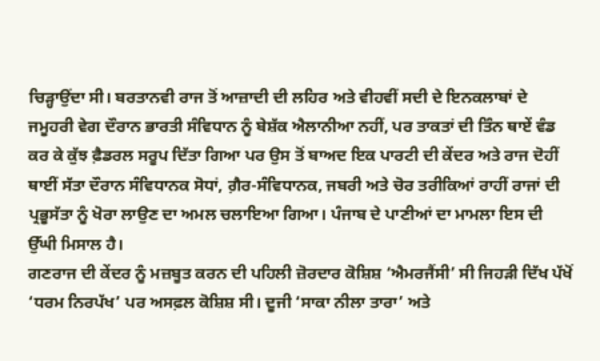ਚਿੜ੍ਹਾਉਂਦਾ ਸੀ। ਬਰਤਾਨਵੀ ਰਾਜ ਤੋਂ ਆਜ਼ਾਦੀ ਦੀ ਲਹਿਰ ਅਤੇ ਵੀਹਵੀਂ ਸਦੀ ਦੇ ਇਨਕਲਾਬਾਂ ਦੇ ਜਮੂਹਰੀ ਵੇਗ ਦੌਰਾਨ ਭਾਰਤੀ ਸੰਵਿਧਾਨ ਨੂੰ ਬੇਸ਼ੱਕ ਐਲਾਨੀਆ ਨਹੀਂ, ਪਰ ਤਾਕਤਾਂ ਦੀ ਤਿੰਨ ਥਾਏਂ ਵੰਡ ਕਰ ਕੇ ਕੁੱਝ ਫ਼ੈਡਰਲ ਸਰੂਪ ਦਿੱਤਾ ਗਿਆ ਪਰ ਉਸ ਤੋਂ ਬਾਅਦ ਇਕ ਪਾਰਟੀ ਦੀ ਕੇਂਦਰ ਅਤੇ ਰਾਜ ਦੋਹੀਂ ਥਾਈਂ ਸੱਤਾ ਦੌਰਾਨ ਸੰਵਿਧਾਨਕ ਸੋਧਾਂ, ਗ਼ੈਰ-ਸੰਵਿਧਾਨਕ, ਜਬਰੀ ਅਤੇ ਚੋਰ ਤਰੀਕਿਆਂ ਰਾਹੀਂ ਰਾਜਾਂ ਦੀ ਪ੍ਰਭੂਸੱਤਾ ਨੂੰ ਖੋਰਾ ਲਾਉਣ ਦਾ ਅਮਲ ਚਲਾਇਆ ਗਿਆ। ਪੰਜਾਬ ਦੇ ਪਾਣੀਆਂ ਦਾ ਮਾਮਲਾ ਇਸ ਦੀ ਉੱਘੀ ਮਿਸਾਲ ਹੈ।
ਗਣਰਾਜ ਦੀ ਕੇਂਦਰ ਨੂੰ ਮਜ਼ਬੂਤ ਕਰਨ ਦੀ ਪਹਿਲੀ ਜ਼ੋਰਦਾਰ ਕੋਸ਼ਿਸ਼ ‘ਐਮਰਜੈਂਸੀ’ ਸੀ ਜਿਹੜੀ ਦਿੱਖ ਪੱਖੋਂ ‘ਧਰਮ ਨਿਰਪੱਖ’ ਪਰ ਅਸਫ਼ਲ ਕੋਸ਼ਿਸ਼ ਸੀ। ਦੂਜੀ ‘ਸਾਕਾ ਨੀਲਾ ਤਾਰਾ’ ਅਤੇ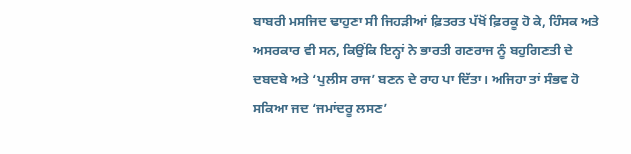ਬਾਬਰੀ ਮਸਜਿਦ ਢਾਹੁਣਾ ਸੀ ਜਿਹੜੀਆਂ ਫ਼ਿਤਰਤ ਪੱਖੋਂ ਫ਼ਿਰਕੂ ਹੋ ਕੇ, ਹਿੰਸਕ ਅਤੇ ਅਸਰਕਾਰ ਵੀ ਸਨ, ਕਿਉਂਕਿ ਇਨ੍ਹਾਂ ਨੇ ਭਾਰਤੀ ਗਣਰਾਜ ਨੂੰ ਬਹੁਗਿਣਤੀ ਦੇ ਦਬਦਬੇ ਅਤੇ ‘ਪੁਲੀਸ ਰਾਜ’ ਬਣਨ ਦੇ ਰਾਹ ਪਾ ਦਿੱਤਾ। ਅਜਿਹਾ ਤਾਂ ਸੰਭਵ ਹੋ ਸਕਿਆ ਜਦ ‘ਜਮਾਂਦਰੂ ਲਸਣ’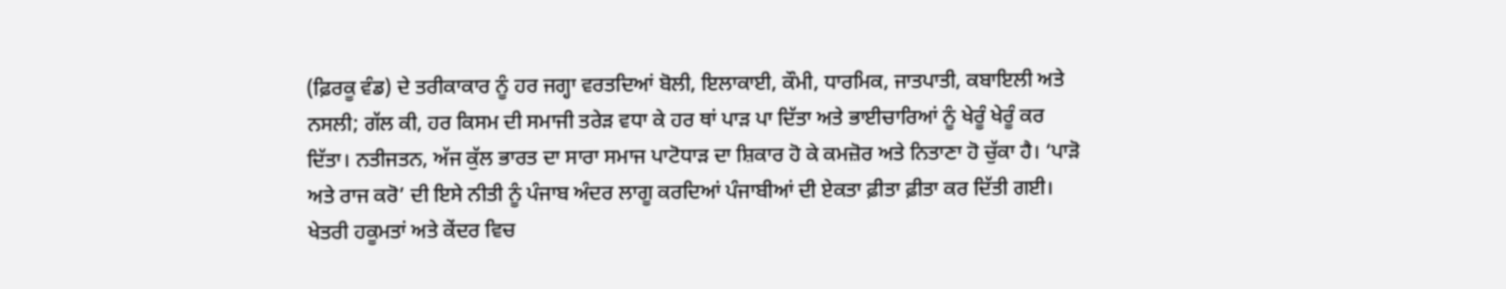(ਫ਼ਿਰਕੂ ਵੰਡ) ਦੇ ਤਰੀਕਾਕਾਰ ਨੂੰ ਹਰ ਜਗ੍ਹਾ ਵਰਤਦਿਆਂ ਬੋਲੀ, ਇਲਾਕਾਈ, ਕੌਮੀ, ਧਾਰਮਿਕ, ਜਾਤਪਾਤੀ, ਕਬਾਇਲੀ ਅਤੇ ਨਸਲੀ; ਗੱਲ ਕੀ, ਹਰ ਕਿਸਮ ਦੀ ਸਮਾਜੀ ਤਰੇੜ ਵਧਾ ਕੇ ਹਰ ਥਾਂ ਪਾੜ ਪਾ ਦਿੱਤਾ ਅਤੇ ਭਾਈਚਾਰਿਆਂ ਨੂੰ ਖੇਰੂੰ ਖੇਰੂੰ ਕਰ ਦਿੱਤਾ। ਨਤੀਜਤਨ, ਅੱਜ ਕੁੱਲ ਭਾਰਤ ਦਾ ਸਾਰਾ ਸਮਾਜ ਪਾਟੋਧਾੜ ਦਾ ਸ਼ਿਕਾਰ ਹੋ ਕੇ ਕਮਜ਼ੋਰ ਅਤੇ ਨਿਤਾਣਾ ਹੋ ਚੁੱਕਾ ਹੈ। ‘ਪਾੜੋ ਅਤੇ ਰਾਜ ਕਰੋ’ ਦੀ ਇਸੇ ਨੀਤੀ ਨੂੰ ਪੰਜਾਬ ਅੰਦਰ ਲਾਗੂ ਕਰਦਿਆਂ ਪੰਜਾਬੀਆਂ ਦੀ ਏਕਤਾ ਫ਼ੀਤਾ ਫ਼ੀਤਾ ਕਰ ਦਿੱਤੀ ਗਈ।
ਖੇਤਰੀ ਹਕੂਮਤਾਂ ਅਤੇ ਕੇਂਦਰ ਵਿਚ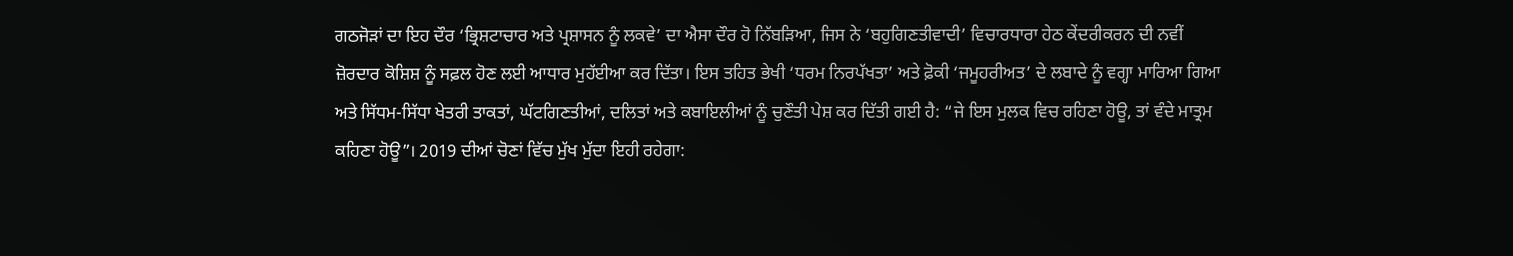ਗਠਜੋੜਾਂ ਦਾ ਇਹ ਦੌਰ ‘ਭ੍ਰਿਸ਼ਟਾਚਾਰ ਅਤੇ ਪ੍ਰਸ਼ਾਸਨ ਨੂੰ ਲਕਵੇ’ ਦਾ ਐਸਾ ਦੌਰ ਹੋ ਨਿੱਬੜਿਆ, ਜਿਸ ਨੇ ‘ਬਹੁਗਿਣਤੀਵਾਦੀ’ ਵਿਚਾਰਧਾਰਾ ਹੇਠ ਕੇਂਦਰੀਕਰਨ ਦੀ ਨਵੀਂ ਜ਼ੋਰਦਾਰ ਕੋਸ਼ਿਸ਼ ਨੂੰ ਸਫ਼ਲ ਹੋਣ ਲਈ ਆਧਾਰ ਮੁਹੱਈਆ ਕਰ ਦਿੱਤਾ। ਇਸ ਤਹਿਤ ਭੇਖੀ ‘ਧਰਮ ਨਿਰਪੱਖਤਾ’ ਅਤੇ ਫ਼ੋਕੀ ‘ਜਮੂਹਰੀਅਤ’ ਦੇ ਲਬਾਦੇ ਨੂੰ ਵਗ੍ਹਾ ਮਾਰਿਆ ਗਿਆ ਅਤੇ ਸਿੱਧਮ-ਸਿੱਧਾ ਖੇਤਰੀ ਤਾਕਤਾਂ, ਘੱਟਗਿਣਤੀਆਂ, ਦਲਿਤਾਂ ਅਤੇ ਕਬਾਇਲੀਆਂ ਨੂੰ ਚੁਣੌਤੀ ਪੇਸ਼ ਕਰ ਦਿੱਤੀ ਗਈ ਹੈ: “ਜੇ ਇਸ ਮੁਲਕ ਵਿਚ ਰਹਿਣਾ ਹੋਊ, ਤਾਂ ਵੰਦੇ ਮਾਤ੍ਰਮ ਕਹਿਣਾ ਹੋਊ”। 2019 ਦੀਆਂ ਚੋਣਾਂ ਵਿੱਚ ਮੁੱਖ ਮੁੱਦਾ ਇਹੀ ਰਹੇਗਾ: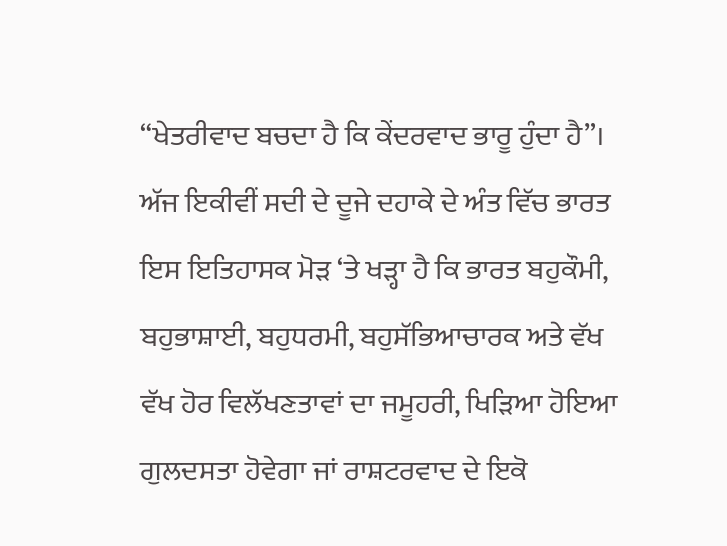“ਖੇਤਰੀਵਾਦ ਬਚਦਾ ਹੈ ਕਿ ਕੇਂਦਰਵਾਦ ਭਾਰੂ ਹੁੰਦਾ ਹੈ”।
ਅੱਜ ਇਕੀਵੀਂ ਸਦੀ ਦੇ ਦੂਜੇ ਦਹਾਕੇ ਦੇ ਅੰਤ ਵਿੱਚ ਭਾਰਤ ਇਸ ਇਤਿਹਾਸਕ ਮੋੜ ‘ਤੇ ਖੜ੍ਹਾ ਹੈ ਕਿ ਭਾਰਤ ਬਹੁਕੌਮੀ, ਬਹੁਭਾਸ਼ਾਈ, ਬਹੁਧਰਮੀ, ਬਹੁਸੱਭਿਆਚਾਰਕ ਅਤੇ ਵੱਖ ਵੱਖ ਹੋਰ ਵਿਲੱਖਣਤਾਵਾਂ ਦਾ ਜਮੂਹਰੀ, ਖਿੜਿਆ ਹੋਇਆ ਗੁਲਦਸਤਾ ਹੋਵੇਗਾ ਜਾਂ ਰਾਸ਼ਟਰਵਾਦ ਦੇ ਇਕੋ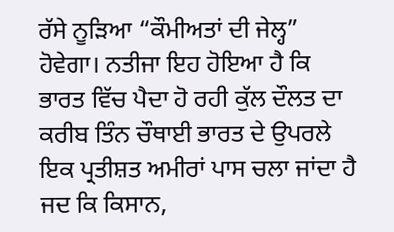ਰੱਸੇ ਨੂੜਿਆ “ਕੌਮੀਅਤਾਂ ਦੀ ਜੇਲ੍ਹ” ਹੋਵੇਗਾ। ਨਤੀਜਾ ਇਹ ਹੋਇਆ ਹੈ ਕਿ ਭਾਰਤ ਵਿੱਚ ਪੈਦਾ ਹੋ ਰਹੀ ਕੁੱਲ ਦੌਲਤ ਦਾ ਕਰੀਬ ਤਿੰਨ ਚੌਥਾਈ ਭਾਰਤ ਦੇ ਉਪਰਲੇ ਇਕ ਪ੍ਰਤੀਸ਼ਤ ਅਮੀਰਾਂ ਪਾਸ ਚਲਾ ਜਾਂਦਾ ਹੈ ਜਦ ਕਿ ਕਿਸਾਨ,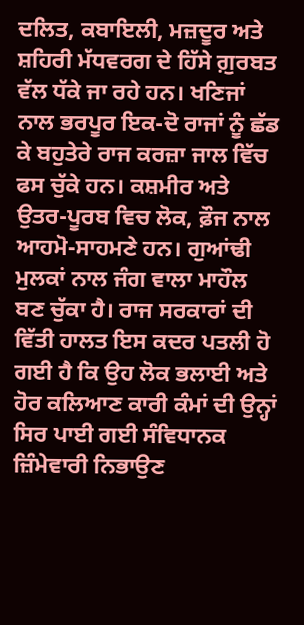ਦਲਿਤ, ਕਬਾਇਲੀ, ਮਜ਼ਦੂਰ ਅਤੇ ਸ਼ਹਿਰੀ ਮੱਧਵਰਗ ਦੇ ਹਿੱਸੇ ਗ਼ੁਰਬਤ ਵੱਲ ਧੱਕੇ ਜਾ ਰਹੇ ਹਨ। ਖਣਿਜਾਂ ਨਾਲ ਭਰਪੂਰ ਇਕ-ਦੋ ਰਾਜਾਂ ਨੂੰ ਛੱਡ ਕੇ ਬਹੁਤੇਰੇ ਰਾਜ ਕਰਜ਼ਾ ਜਾਲ ਵਿੱਚ ਫਸ ਚੁੱਕੇ ਹਨ। ਕਸ਼ਮੀਰ ਅਤੇ ਉਤਰ-ਪੂਰਬ ਵਿਚ ਲੋਕ, ਫ਼ੌਜ ਨਾਲ ਆਹਮੋ-ਸਾਹਮਣੇ ਹਨ। ਗੁਆਂਢੀ ਮੁਲਕਾਂ ਨਾਲ ਜੰਗ ਵਾਲਾ ਮਾਹੌਲ ਬਣ ਚੁੱਕਾ ਹੈ। ਰਾਜ ਸਰਕਾਰਾਂ ਦੀ ਵਿੱਤੀ ਹਾਲਤ ਇਸ ਕਦਰ ਪਤਲੀ ਹੋ ਗਈ ਹੈ ਕਿ ਉਹ ਲੋਕ ਭਲਾਈ ਅਤੇ ਹੋਰ ਕਲਿਆਣ ਕਾਰੀ ਕੰਮਾਂ ਦੀ ਉਨ੍ਹਾਂ ਸਿਰ ਪਾਈ ਗਈ ਸੰਵਿਧਾਨਕ ਜ਼ਿੰਮੇਵਾਰੀ ਨਿਭਾਉਣ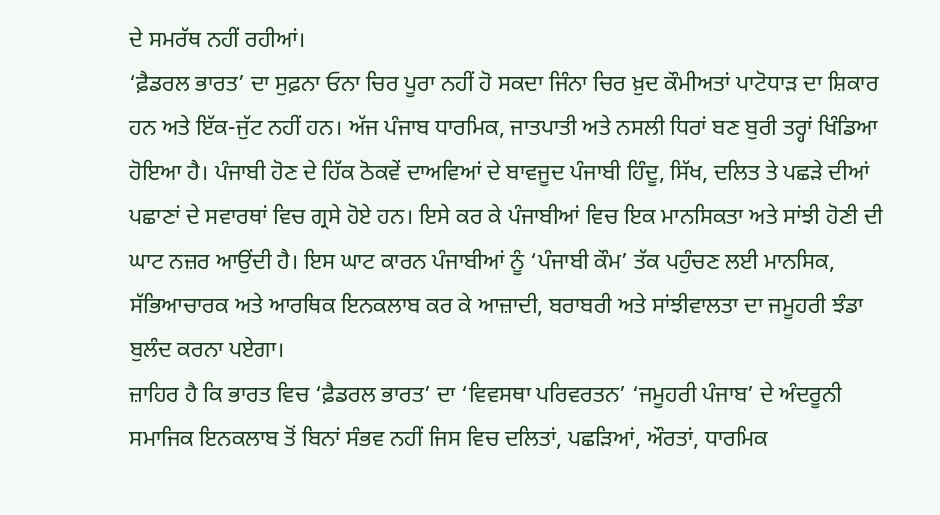ਦੇ ਸਮਰੱਥ ਨਹੀਂ ਰਹੀਆਂ।
‘ਫ਼ੈਡਰਲ ਭਾਰਤ’ ਦਾ ਸੁਫ਼ਨਾ ਓਨਾ ਚਿਰ ਪੂਰਾ ਨਹੀਂ ਹੋ ਸਕਦਾ ਜਿੰਨਾ ਚਿਰ ਖ਼ੁਦ ਕੌਮੀਅਤਾਂ ਪਾਟੋਧਾੜ ਦਾ ਸ਼ਿਕਾਰ ਹਨ ਅਤੇ ਇੱਕ-ਜੁੱਟ ਨਹੀਂ ਹਨ। ਅੱਜ ਪੰਜਾਬ ਧਾਰਮਿਕ, ਜਾਤਪਾਤੀ ਅਤੇ ਨਸਲੀ ਧਿਰਾਂ ਬਣ ਬੁਰੀ ਤਰ੍ਹਾਂ ਖਿੰਡਿਆ ਹੋਇਆ ਹੈ। ਪੰਜਾਬੀ ਹੋਣ ਦੇ ਹਿੱਕ ਠੋਕਵੇਂ ਦਾਅਵਿਆਂ ਦੇ ਬਾਵਜੂਦ ਪੰਜਾਬੀ ਹਿੰਦੂ, ਸਿੱਖ, ਦਲਿਤ ਤੇ ਪਛੜੇ ਦੀਆਂ ਪਛਾਣਾਂ ਦੇ ਸਵਾਰਥਾਂ ਵਿਚ ਗ੍ਰਸੇ ਹੋਏ ਹਨ। ਇਸੇ ਕਰ ਕੇ ਪੰਜਾਬੀਆਂ ਵਿਚ ਇਕ ਮਾਨਸਿਕਤਾ ਅਤੇ ਸਾਂਝੀ ਹੋਣੀ ਦੀ ਘਾਟ ਨਜ਼ਰ ਆਉਂਦੀ ਹੈ। ਇਸ ਘਾਟ ਕਾਰਨ ਪੰਜਾਬੀਆਂ ਨੂੰ ‘ਪੰਜਾਬੀ ਕੌਮ’ ਤੱਕ ਪਹੁੰਚਣ ਲਈ ਮਾਨਸਿਕ, ਸੱਭਿਆਚਾਰਕ ਅਤੇ ਆਰਥਿਕ ਇਨਕਲਾਬ ਕਰ ਕੇ ਆਜ਼ਾਦੀ, ਬਰਾਬਰੀ ਅਤੇ ਸਾਂਝੀਵਾਲਤਾ ਦਾ ਜਮੂਹਰੀ ਝੰਡਾ ਬੁਲੰਦ ਕਰਨਾ ਪਏਗਾ।
ਜ਼ਾਹਿਰ ਹੈ ਕਿ ਭਾਰਤ ਵਿਚ ‘ਫ਼ੈਡਰਲ ਭਾਰਤ’ ਦਾ ‘ਵਿਵਸਥਾ ਪਰਿਵਰਤਨ’ ‘ਜਮੂਹਰੀ ਪੰਜਾਬ’ ਦੇ ਅੰਦਰੂਨੀ ਸਮਾਜਿਕ ਇਨਕਲਾਬ ਤੋਂ ਬਿਨਾਂ ਸੰਭਵ ਨਹੀਂ ਜਿਸ ਵਿਚ ਦਲਿਤਾਂ, ਪਛੜਿਆਂ, ਔਰਤਾਂ, ਧਾਰਮਿਕ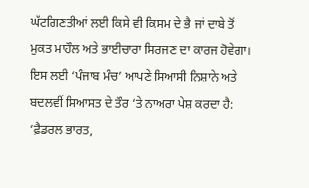ਘੱਟਗਿਣਤੀਆਂ ਲਈ ਕਿਸੇ ਵੀ ਕਿਸਮ ਦੇ ਭੈ ਜਾਂ ਦਾਬੇ ਤੋਂ ਮੁਕਤ ਮਾਹੌਲ ਅਤੇ ਭਾਈਚਾਰਾ ਸਿਰਜਣ ਦਾ ਕਾਰਜ ਹੋਵੇਗਾ। ਇਸ ਲਈ ‘ਪੰਜਾਬ ਮੰਚ’ ਆਪਣੇ ਸਿਆਸੀ ਨਿਸ਼ਾਨੇ ਅਤੇ ਬਦਲਵੀਂ ਸਿਆਸਤ ਦੇ ਤੌਰ ‘ਤੇ ਨਾਅਰਾ ਪੇਸ਼ ਕਰਦਾ ਹੈ: ‘ਫ਼ੈਡਰਲ ਭਾਰਤ,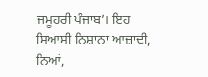ਜਮੂਹਰੀ ਪੰਜਾਬ’। ਇਹ ਸਿਆਸੀ ਨਿਸ਼ਾਨਾ ਆਜ਼ਾਦੀ, ਨਿਆਂ,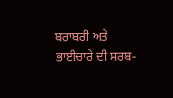ਬਰਾਬਰੀ ਅਤੇ ਭਾਈਚਾਰੇ ਦੀ ਸਰਬ-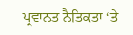ਪ੍ਰਵਾਨਤ ਨੈਤਿਕਤਾ ‘ਤੇ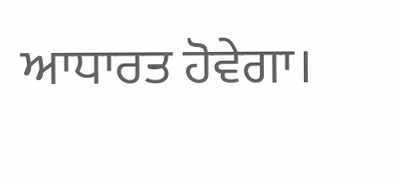ਆਧਾਰਤ ਹੋਵੇਗਾ।